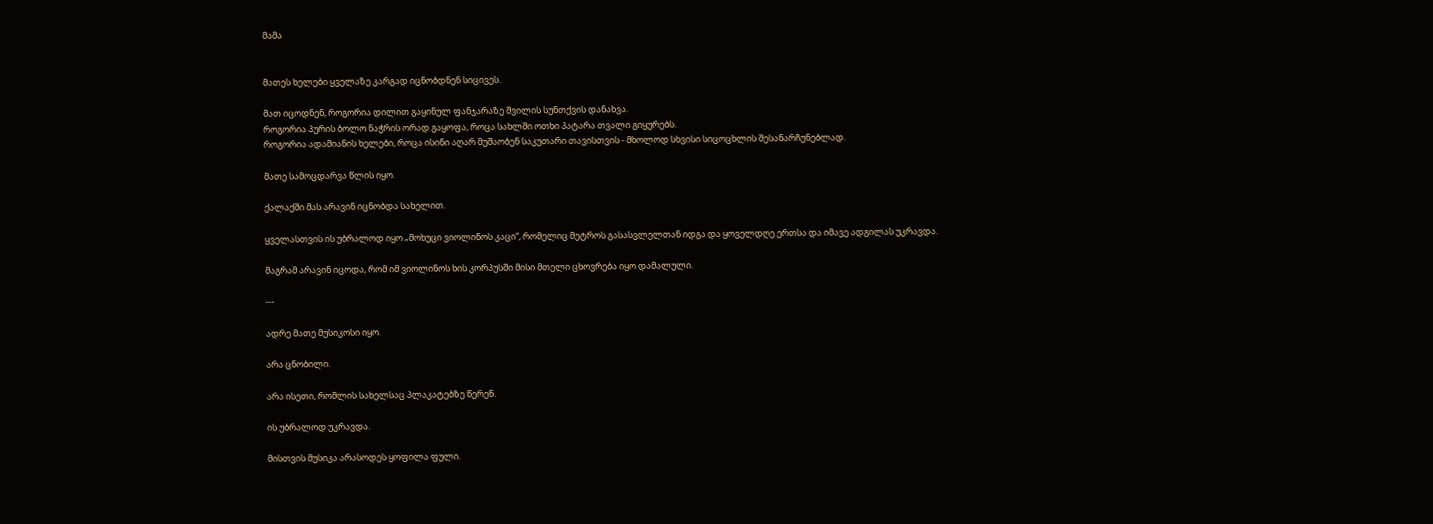მამა


მათეს ხელები ყველაზე კარგად იცნობდნენ სიცივეს.

მათ იცოდნენ, როგორია დილით გაყინულ ფანჯარაზე შვილის სუნთქვის დანახვა.
როგორია პურის ბოლო ნაჭრის ორად გაყოფა, როცა სახლში ოთხი პატარა თვალი გიყურებს.
როგორია ადამიანის ხელები, როცა ისინი აღარ მუშაობენ საკუთარი თავისთვის - მხოლოდ სხვისი სიცოცხლის შესანარჩუნებლად.

მათე სამოცდარვა წლის იყო.

ქალაქში მას არავინ იცნობდა სახელით.

ყველასთვის ის უბრალოდ იყო „მოხუცი ვიოლინოს კაცი“, რომელიც მეტროს გასასვლელთან იდგა და ყოველდღე ერთსა და იმავე ადგილას უკრავდა.

მაგრამ არავინ იცოდა, რომ იმ ვიოლინოს ხის კორპუსში მისი მთელი ცხოვრება იყო დამალული.

---

ადრე მათე მუსიკოსი იყო.

არა ცნობილი.

არა ისეთი, რომლის სახელსაც პლაკატებზე წერენ.

ის უბრალოდ უკრავდა.

მისთვის მუსიკა არასოდეს ყოფილა ფული.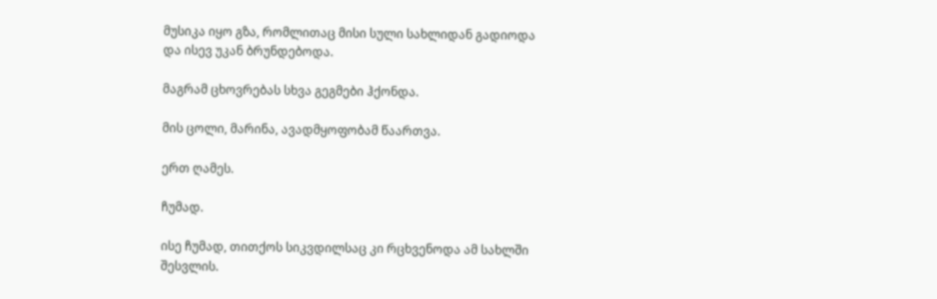მუსიკა იყო გზა, რომლითაც მისი სული სახლიდან გადიოდა და ისევ უკან ბრუნდებოდა.

მაგრამ ცხოვრებას სხვა გეგმები ჰქონდა.

მის ცოლი, მარინა, ავადმყოფობამ წაართვა.

ერთ ღამეს.

ჩუმად.

ისე ჩუმად, თითქოს სიკვდილსაც კი რცხვენოდა ამ სახლში შესვლის.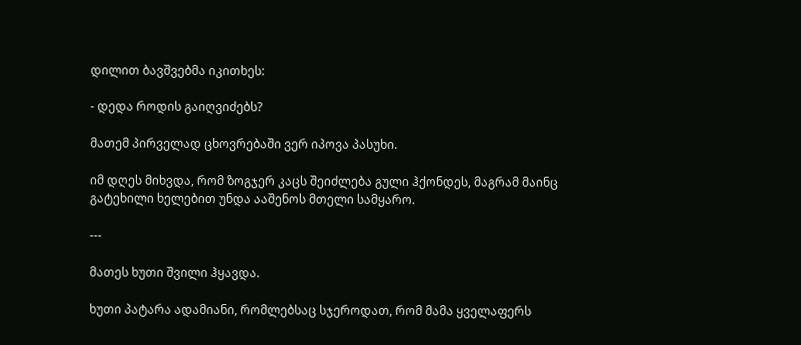დილით ბავშვებმა იკითხეს:

- დედა როდის გაიღვიძებს?

მათემ პირველად ცხოვრებაში ვერ იპოვა პასუხი.

იმ დღეს მიხვდა, რომ ზოგჯერ კაცს შეიძლება გული ჰქონდეს, მაგრამ მაინც გატეხილი ხელებით უნდა ააშენოს მთელი სამყარო.

---

მათეს ხუთი შვილი ჰყავდა.

ხუთი პატარა ადამიანი, რომლებსაც სჯეროდათ, რომ მამა ყველაფერს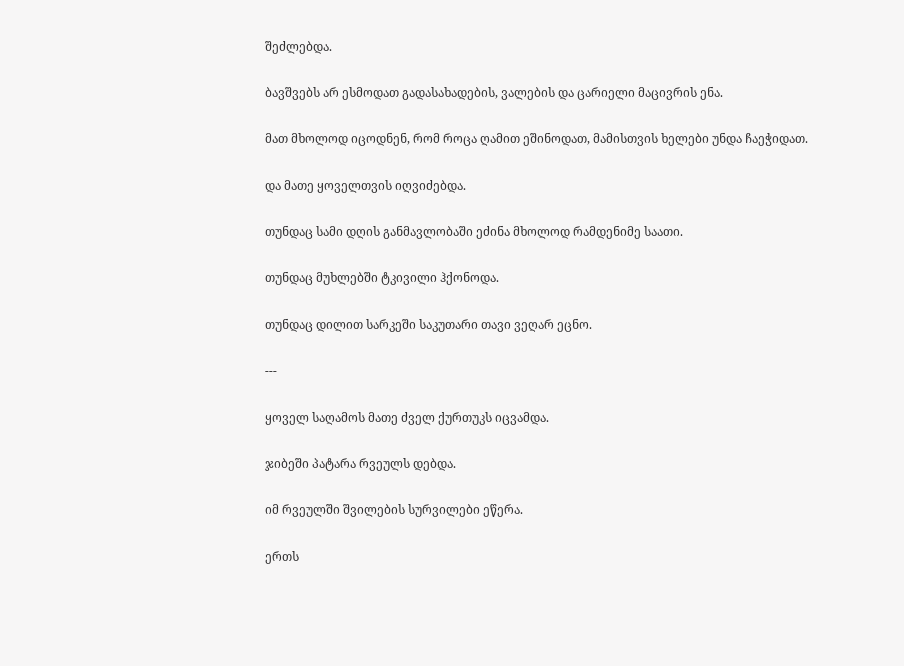შეძლებდა.

ბავშვებს არ ესმოდათ გადასახადების, ვალების და ცარიელი მაცივრის ენა.

მათ მხოლოდ იცოდნენ, რომ როცა ღამით ეშინოდათ, მამისთვის ხელები უნდა ჩაეჭიდათ.

და მათე ყოველთვის იღვიძებდა.

თუნდაც სამი დღის განმავლობაში ეძინა მხოლოდ რამდენიმე საათი.

თუნდაც მუხლებში ტკივილი ჰქონოდა.

თუნდაც დილით სარკეში საკუთარი თავი ვეღარ ეცნო.

---

ყოველ საღამოს მათე ძველ ქურთუკს იცვამდა.

ჯიბეში პატარა რვეულს დებდა.

იმ რვეულში შვილების სურვილები ეწერა.

ერთს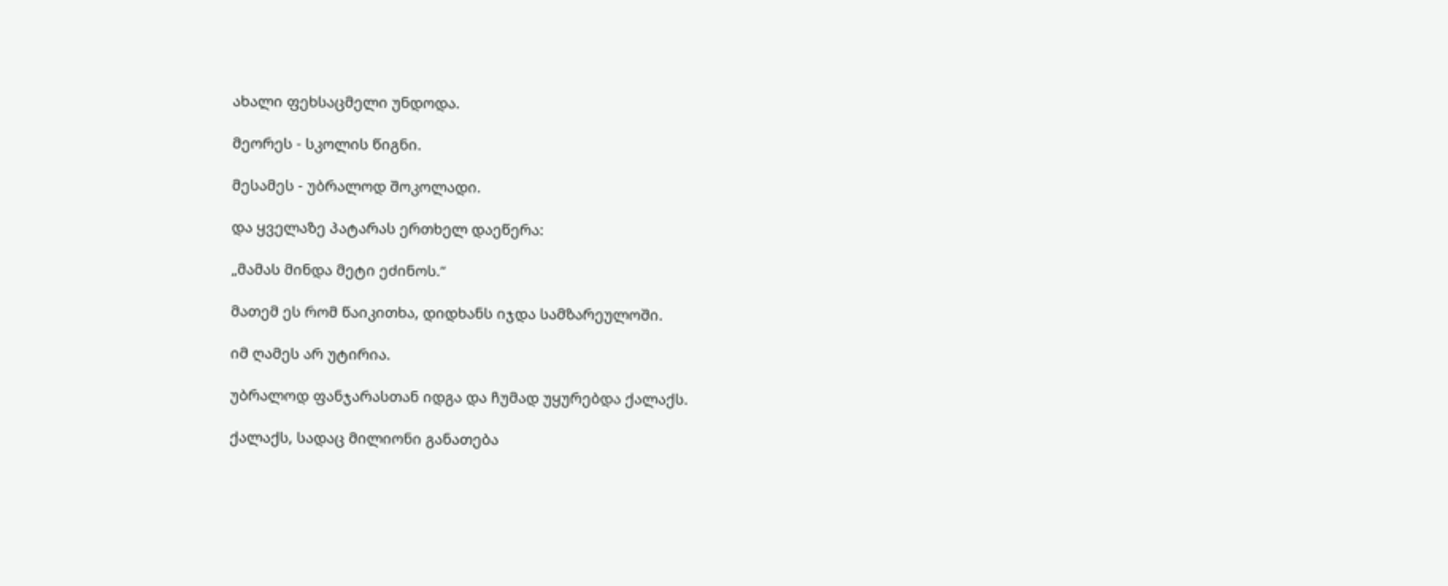ახალი ფეხსაცმელი უნდოდა.

მეორეს - სკოლის წიგნი.

მესამეს - უბრალოდ შოკოლადი.

და ყველაზე პატარას ერთხელ დაეწერა:

„მამას მინდა მეტი ეძინოს.“

მათემ ეს რომ წაიკითხა, დიდხანს იჯდა სამზარეულოში.

იმ ღამეს არ უტირია.

უბრალოდ ფანჯარასთან იდგა და ჩუმად უყურებდა ქალაქს.

ქალაქს, სადაც მილიონი განათება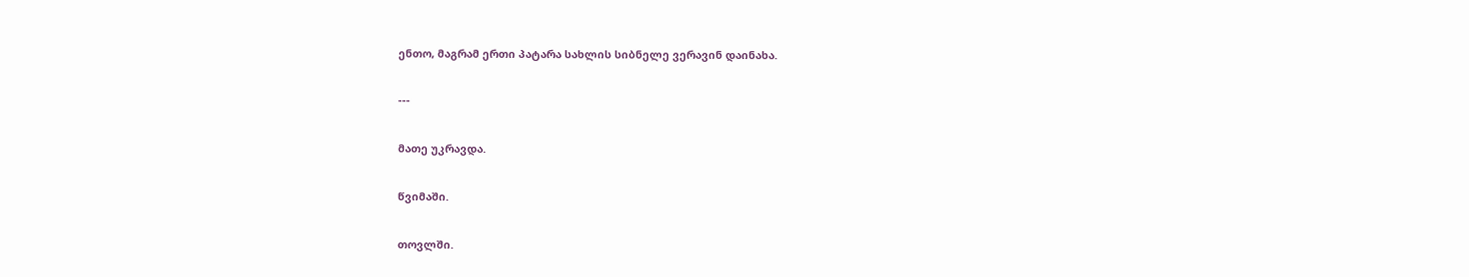ენთო, მაგრამ ერთი პატარა სახლის სიბნელე ვერავინ დაინახა.

---

მათე უკრავდა.

წვიმაში.

თოვლში.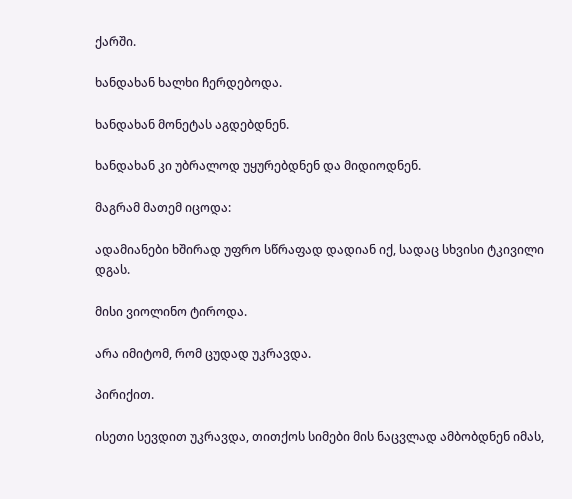ქარში.

ხანდახან ხალხი ჩერდებოდა.

ხანდახან მონეტას აგდებდნენ.

ხანდახან კი უბრალოდ უყურებდნენ და მიდიოდნენ.

მაგრამ მათემ იცოდა:

ადამიანები ხშირად უფრო სწრაფად დადიან იქ, სადაც სხვისი ტკივილი დგას.

მისი ვიოლინო ტიროდა.

არა იმიტომ, რომ ცუდად უკრავდა.

პირიქით.

ისეთი სევდით უკრავდა, თითქოს სიმები მის ნაცვლად ამბობდნენ იმას,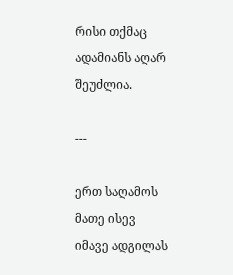რისი თქმაც ადამიანს აღარ შეუძლია.

---

ერთ საღამოს მათე ისევ იმავე ადგილას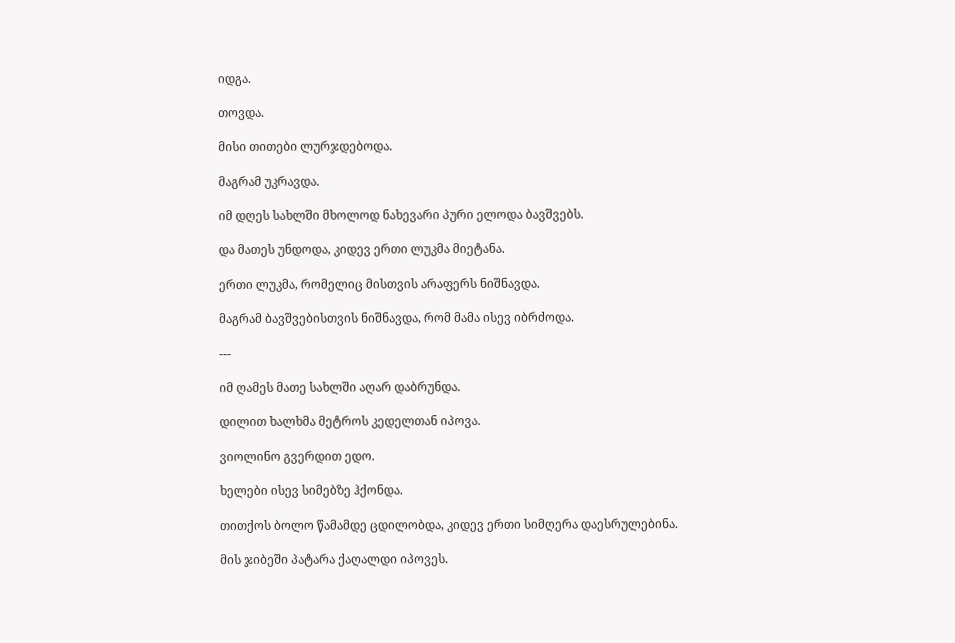იდგა.

თოვდა.

მისი თითები ლურჯდებოდა.

მაგრამ უკრავდა.

იმ დღეს სახლში მხოლოდ ნახევარი პური ელოდა ბავშვებს.

და მათეს უნდოდა, კიდევ ერთი ლუკმა მიეტანა.

ერთი ლუკმა, რომელიც მისთვის არაფერს ნიშნავდა.

მაგრამ ბავშვებისთვის ნიშნავდა, რომ მამა ისევ იბრძოდა.

---

იმ ღამეს მათე სახლში აღარ დაბრუნდა.

დილით ხალხმა მეტროს კედელთან იპოვა.

ვიოლინო გვერდით ედო.

ხელები ისევ სიმებზე ჰქონდა.

თითქოს ბოლო წამამდე ცდილობდა, კიდევ ერთი სიმღერა დაესრულებინა.

მის ჯიბეში პატარა ქაღალდი იპოვეს.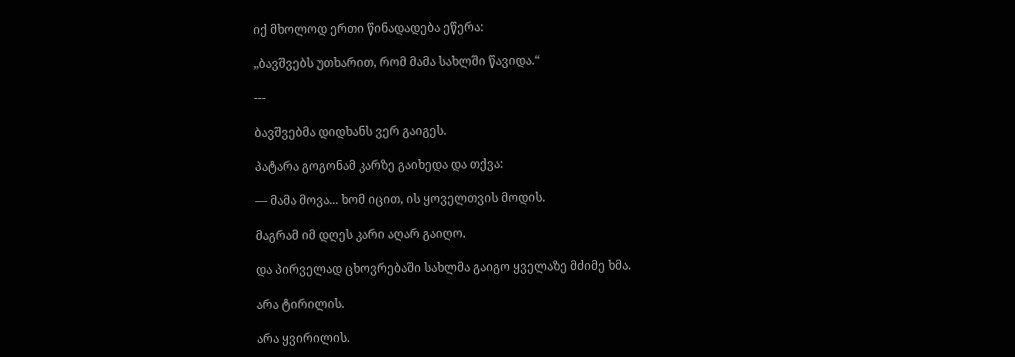იქ მხოლოდ ერთი წინადადება ეწერა:

„ბავშვებს უთხარით, რომ მამა სახლში წავიდა.“

---

ბავშვებმა დიდხანს ვერ გაიგეს.

პატარა გოგონამ კარზე გაიხედა და თქვა:

— მამა მოვა... ხომ იცით, ის ყოველთვის მოდის.

მაგრამ იმ დღეს კარი აღარ გაიღო.

და პირველად ცხოვრებაში სახლმა გაიგო ყველაზე მძიმე ხმა.

არა ტირილის.

არა ყვირილის.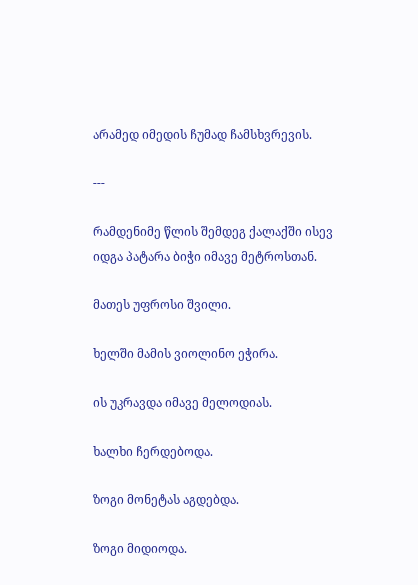არამედ იმედის ჩუმად ჩამსხვრევის.

---

რამდენიმე წლის შემდეგ ქალაქში ისევ იდგა პატარა ბიჭი იმავე მეტროსთან.

მათეს უფროსი შვილი.

ხელში მამის ვიოლინო ეჭირა.

ის უკრავდა იმავე მელოდიას.

ხალხი ჩერდებოდა.

ზოგი მონეტას აგდებდა.

ზოგი მიდიოდა.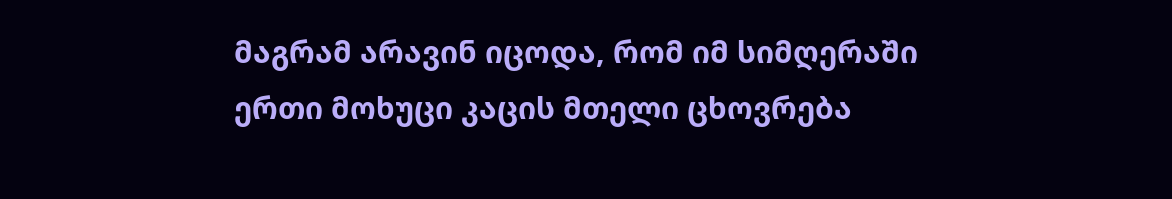მაგრამ არავინ იცოდა, რომ იმ სიმღერაში ერთი მოხუცი კაცის მთელი ცხოვრება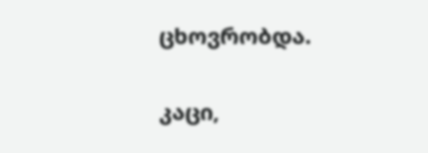ცხოვრობდა.

კაცი,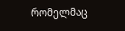რომელმაც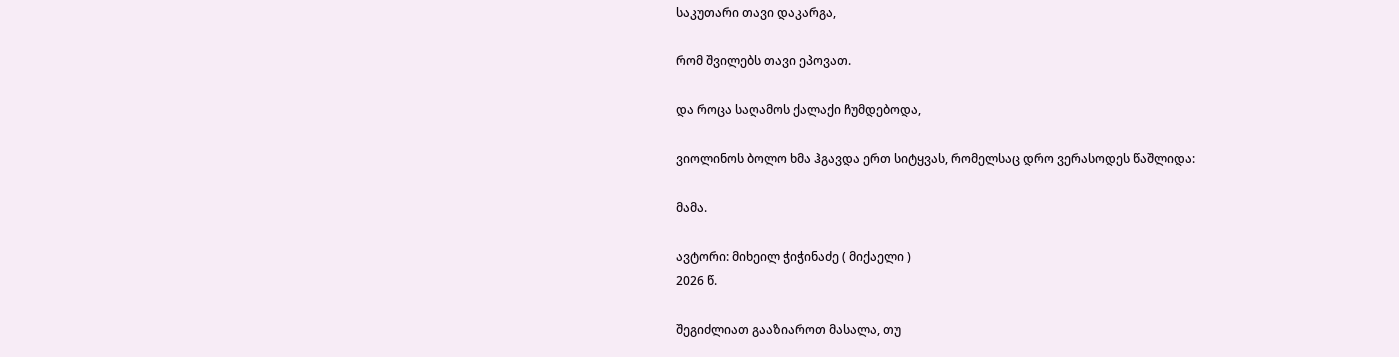საკუთარი თავი დაკარგა,

რომ შვილებს თავი ეპოვათ.

და როცა საღამოს ქალაქი ჩუმდებოდა,

ვიოლინოს ბოლო ხმა ჰგავდა ერთ სიტყვას, რომელსაც დრო ვერასოდეს წაშლიდა:

მამა.

ავტორი: მიხეილ ჭიჭინაძე ( მიქაელი )
2026 წ.

შეგიძლიათ გააზიაროთ მასალა, თუ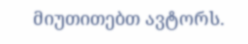მიუთითებთ ავტორს.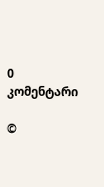0 კომენტარი

©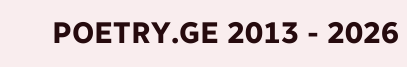POETRY.GE 2013 - 2026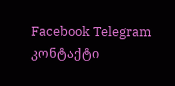Facebook Telegram კონტაქტი